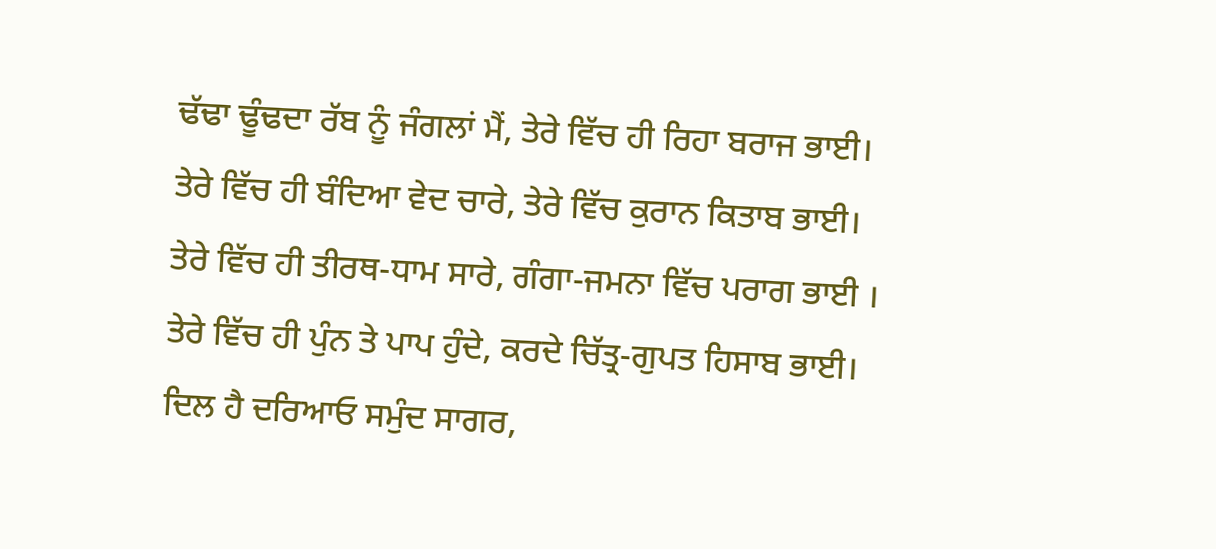ਢੱਢਾ ਢੂੰਢਦਾ ਰੱਬ ਨੂੰ ਜੰਗਲਾਂ ਮੈਂ, ਤੇਰੇ ਵਿੱਚ ਹੀ ਰਿਹਾ ਬਰਾਜ ਭਾਈ।
ਤੇਰੇ ਵਿੱਚ ਹੀ ਬੰਦਿਆ ਵੇਦ ਚਾਰੇ, ਤੇਰੇ ਵਿੱਚ ਕੁਰਾਨ ਕਿਤਾਬ ਭਾਈ।
ਤੇਰੇ ਵਿੱਚ ਹੀ ਤੀਰਥ-ਧਾਮ ਸਾਰੇ, ਗੰਗਾ-ਜਮਨਾ ਵਿੱਚ ਪਰਾਗ ਭਾਈ ।
ਤੇਰੇ ਵਿੱਚ ਹੀ ਪੁੰਨ ਤੇ ਪਾਪ ਹੁੰਦੇ, ਕਰਦੇ ਚਿੱਤ੍ਰ-ਗੁਪਤ ਹਿਸਾਬ ਭਾਈ।
ਦਿਲ ਹੈ ਦਰਿਆਓ ਸਮੁੰਦ ਸਾਗਰ,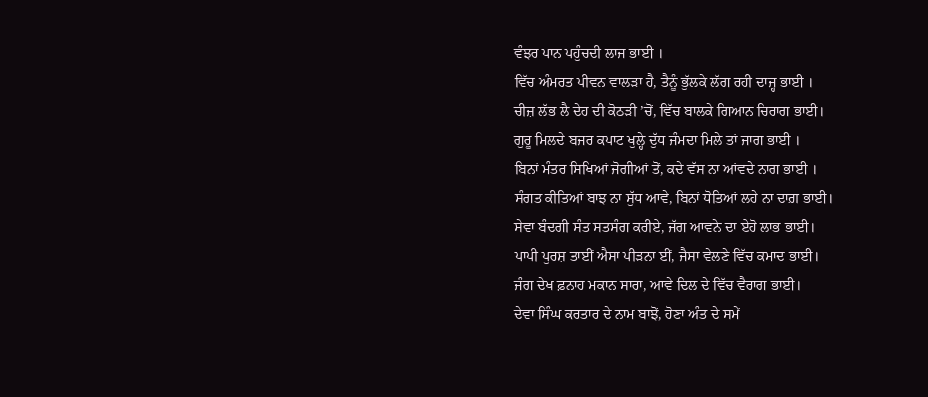ਵੰਝਰ ਪਾਨ ਪਹੁੰਚਦੀ ਲਾਜ ਭਾਈ ।
ਵਿੱਚ ਅੰਮਰਤ ਪੀਵਨ ਵਾਲੜਾ ਹੈ, ਤੈਨੂੰ ਭੁੱਲਕੇ ਲੱਗ ਰਹੀ ਦਾਜ੍ਹ ਭਾਈ ।
ਚੀਜ਼ ਲੱਭ ਲੈ ਦੇਹ ਦੀ ਕੋਠੜੀ ’ਚੋਂ, ਵਿੱਚ ਬਾਲਕੇ ਗਿਆਨ ਚਿਰਾਗ ਭਾਈ।
ਗੁਰੂ ਮਿਲਦੇ ਬਜਰ ਕਪਾਟ ਖੁਲ੍ਹੇ ਦੁੱਧ ਜੰਮਦਾ ਮਿਲੇ ਤਾਂ ਜਾਗ ਭਾਈ ।
ਬਿਨਾਂ ਮੰਤਰ ਸਿਖਿਆਂ ਜੋਗੀਆਂ ਤੋਂ, ਕਦੇ ਵੱਸ ਨਾ ਆਂਵਦੇ ਨਾਗ ਭਾਈ ।
ਸੰਗਤ ਕੀਤਿਆਂ ਬਾਝ ਨਾ ਸੁੱਧ ਆਵੇ, ਬਿਨਾਂ ਧੋਤਿਆਂ ਲਹੇ ਨਾ ਦਾਗ਼ ਭਾਈ।
ਸੇਵਾ ਬੰਦਗੀ ਸੰਤ ਸਤਸੰਗ ਕਰੀਏ, ਜੱਗ ਆਵਨੇ ਦਾ ਏਹੋ ਲਾਭ ਭਾਈ।
ਪਾਪੀ ਪੁਰਸ਼ ਤਾਈਂ ਐਸਾ ਪੀੜਨਾ ਈਂ, ਜੈਸਾ ਵੇਲਣੇ ਵਿੱਚ ਕਮਾਦ ਭਾਈ।
ਜੰਗ ਦੇਖ ਫ਼ਨਾਹ ਮਕਾਨ ਸਾਰਾ, ਆਵੇ ਦਿਲ ਦੇ ਵਿੱਚ ਵੈਰਾਗ ਭਾਈ।
ਦੇਵਾ ਸਿੰਘ ਕਰਤਾਰ ਦੇ ਨਾਮ ਬਾਝੋਂ, ਹੋਣਾ ਅੰਤ ਦੇ ਸਮੇਂ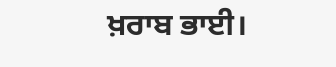ਖ਼ਰਾਬ ਭਾਈ।